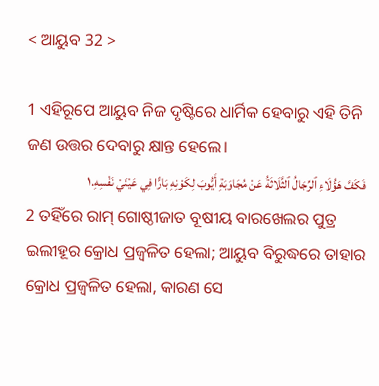< ଆୟୁବ 32 >

1 ଏହିରୂପେ ଆୟୁବ ନିଜ ଦୃଷ୍ଟିରେ ଧାର୍ମିକ ହେବାରୁ ଏହି ତିନି ଜଣ ଉତ୍ତର ଦେବାରୁ କ୍ଷାନ୍ତ ହେଲେ।
فَكَفَّ هَؤُلَاءِ ٱلرِّجَالُ ٱلثَّلَاثَةُ عَنْ مُجَاوَبَةِ أَيُّوبَ لِكَوْنِهِ بَارًّا فِي عَيْنَيْ نَفْسِهِ.١
2 ତହିଁରେ ରାମ୍‍ ଗୋଷ୍ଠୀଜାତ ବୂଷୀୟ ବାରଖେଲର ପୁତ୍ର ଇଲୀହୂର କ୍ରୋଧ ପ୍ରଜ୍ୱଳିତ ହେଲା; ଆୟୁବ ବିରୁଦ୍ଧରେ ତାହାର କ୍ରୋଧ ପ୍ରଜ୍ୱଳିତ ହେଲା, କାରଣ ସେ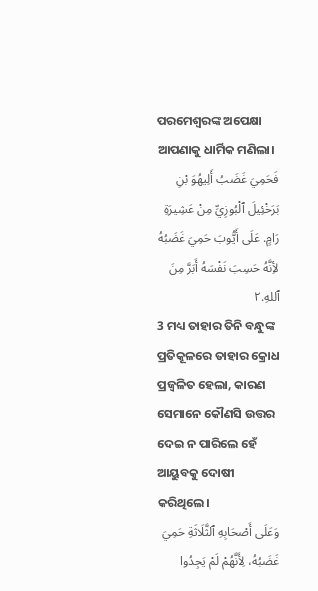ପରମେଶ୍ୱରଙ୍କ ଅପେକ୍ଷା ଆପଣାକୁ ଧାର୍ମିକ ମଣିଲା।
فَحَمِيَ غَضَبُ أَلِيهُوَ بْنِ بَرَخْئِيلَ ٱلْبُوزِيِّ مِنْ عَشِيرَةِ رَامٍ. عَلَى أَيُّوبَ حَمِيَ غَضَبُهُ لأِنَّهُ حَسِبَ نَفْسَهُ أَبَرَّ مِنَ ٱللهِ.٢
3 ମଧ୍ୟ ତାହାର ତିନି ବନ୍ଧୁଙ୍କ ପ୍ରତିକୂଳରେ ତାହାର କ୍ରୋଧ ପ୍ରଜ୍ୱଳିତ ହେଲା, କାରଣ ସେମାନେ କୌଣସି ଉତ୍ତର ଦେଇ ନ ପାରିଲେ ହେଁ ଆୟୁବକୁ ଦୋଷୀ କରିଥିଲେ।
وَعَلَى أَصْحَابِهِ ٱلثَّلَاثَةِ حَمِيَ غَضَبُهُ، لِأَنَّهُمْ لَمْ يَجِدُوا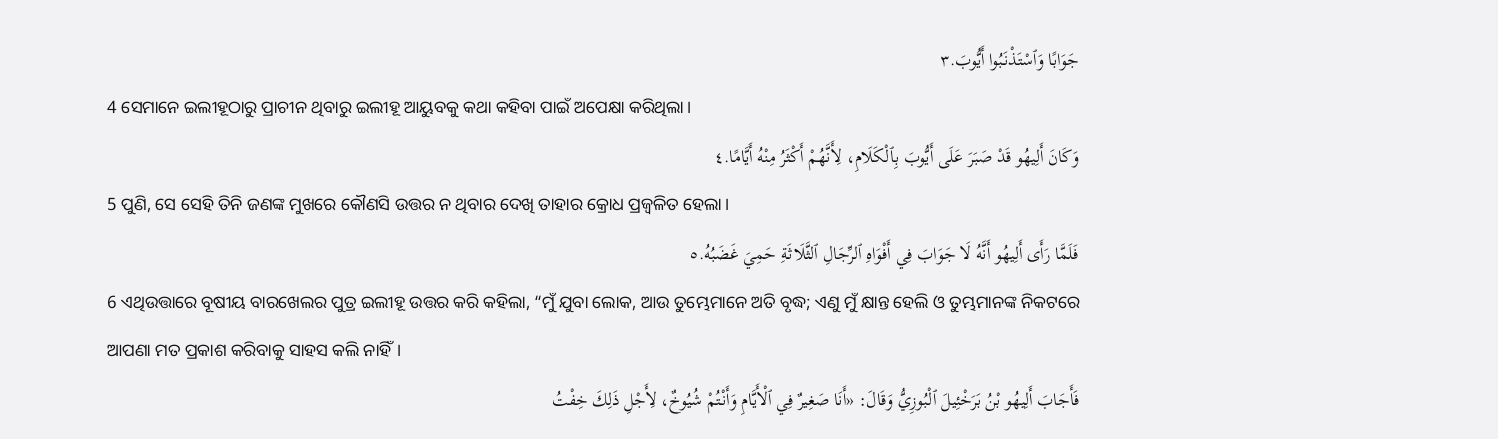جَوَابًا وَٱسْتَذْنَبُوا أَيُّوبَ.٣
4 ସେମାନେ ଇଲୀହୂଠାରୁ ପ୍ରାଚୀନ ଥିବାରୁ ଇଲୀହୂ ଆୟୁବକୁ କଥା କହିବା ପାଇଁ ଅପେକ୍ଷା କରିଥିଲା।
وَكَانَ أَلِيهُو قَدْ صَبَرَ عَلَى أَيُّوبَ بِٱلْكَلَامِ، لِأَنَّهُمْ أَكْثَرُ مِنْهُ أَيَّامًا.٤
5 ପୁଣି, ସେ ସେହି ତିନି ଜଣଙ୍କ ମୁଖରେ କୌଣସି ଉତ୍ତର ନ ଥିବାର ଦେଖି ତାହାର କ୍ରୋଧ ପ୍ରଜ୍ୱଳିତ ହେଲା।
فَلَمَّا رَأَى أَلِيهُو أَنَّهُ لَا جَوَابَ فِي أَفْوَاهِ ٱلرِّجَالِ ٱلثَّلَاثَةِ حَمِيَ غَضَبُهُ.٥
6 ଏଥିଉତ୍ତାରେ ବୂଷୀୟ ବାରଖେଲର ପୁତ୍ର ଇଲୀହୂ ଉତ୍ତର କରି କହିଲା, “ମୁଁ ଯୁବା ଲୋକ, ଆଉ ତୁମ୍ଭେମାନେ ଅତି ବୃଦ୍ଧ; ଏଣୁ ମୁଁ କ୍ଷାନ୍ତ ହେଲି ଓ ତୁମ୍ଭମାନଙ୍କ ନିକଟରେ ଆପଣା ମତ ପ୍ରକାଶ କରିବାକୁ ସାହସ କଲି ନାହିଁ।
فَأَجَابَ أَلِيهُو بْنُ بَرَخْئِيلَ ٱلْبُوزِيُّ وَقَالَ: «أَنَا صَغِيرٌ فِي ٱلْأَيَّامِ وَأَنْتُمْ شُيُوخٌ، لِأَجْلِ ذَلِكَ خِفْتُ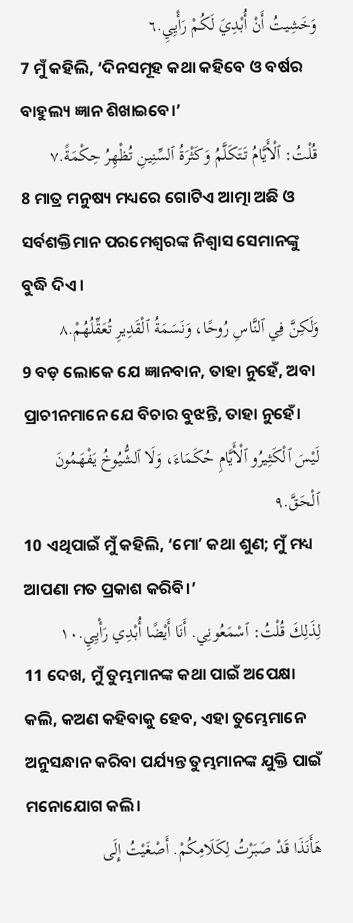وَخَشِيتُ أَنْ أُبْدِيَ لَكُمْ رَأْيِيِ.٦
7 ମୁଁ କହିଲି, ‘ଦିନସମୂହ କଥା କହିବେ ଓ ବର୍ଷର ବାହୁଲ୍ୟ ଜ୍ଞାନ ଶିଖାଇବେ।’
قُلْتُ: ٱلْأَيَّامُ تَتَكَلَّمُ وَكَثْرَةُ ٱلسِّنِينِ تُظْهِرُ حِكْمَةً.٧
8 ମାତ୍ର ମନୁଷ୍ୟ ମଧ୍ୟରେ ଗୋଟିଏ ଆତ୍ମା ଅଛି ଓ ସର୍ବଶକ୍ତିମାନ ପରମେଶ୍ୱରଙ୍କ ନିଶ୍ୱାସ ସେମାନଙ୍କୁ ବୁଦ୍ଧି ଦିଏ।
وَلَكِنَّ فِي ٱلنَّاسِ رُوحًا، وَنَسَمَةُ ٱلْقَدِيرِ تُعَقِّلُهُمْ.٨
9 ବଡ଼ ଲୋକେ ଯେ ଜ୍ଞାନବାନ, ତାହା ନୁହେଁ, ଅବା ପ୍ରାଚୀନମାନେ ଯେ ବିଚାର ବୁଝନ୍ତି, ତାହା ନୁହେଁ।
لَيْسَ ٱلْكَثِيرُو ٱلْأَيَّامِ حُكَمَاءَ، وَلَا ٱلشُّيُوخُ يَفْهَمُونَ ٱلْحَقَّ.٩
10 ଏଥିପାଇଁ ମୁଁ କହିଲି, ‘ମୋʼ କଥା ଶୁଣ; ମୁଁ ମଧ୍ୟ ଆପଣା ମତ ପ୍ରକାଶ କରିବି।’
لِذَلِكَ قُلْتُ: ٱسْمَعُونِي. أَنَا أَيْضًا أُبْدِي رَأْيِيِ.١٠
11 ଦେଖ, ମୁଁ ତୁମ୍ଭମାନଙ୍କ କଥା ପାଇଁ ଅପେକ୍ଷା କଲି, କଅଣ କହିବାକୁ ହେବ, ଏହା ତୁମ୍ଭେମାନେ ଅନୁସନ୍ଧାନ କରିବା ପର୍ଯ୍ୟନ୍ତ ତୁମ୍ଭମାନଙ୍କ ଯୁକ୍ତି ପାଇଁ ମନୋଯୋଗ କଲି।
هَأَنَذَا قَدْ صَبَرْتُ لِكَلَامِكُمْ. أَصْغَيْتُ إِلَى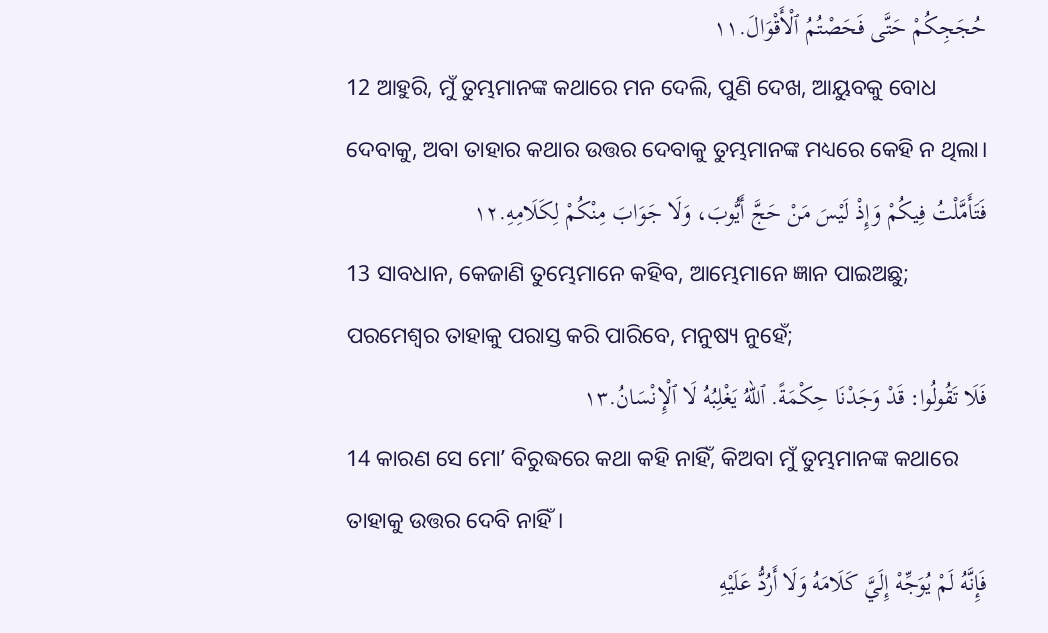حُجَجِكُمْ حَتَّى فَحَصْتُمُ ٱلْأَقْوَالَ.١١
12 ଆହୁରି, ମୁଁ ତୁମ୍ଭମାନଙ୍କ କଥାରେ ମନ ଦେଲି, ପୁଣି ଦେଖ, ଆୟୁବକୁ ବୋଧ ଦେବାକୁ, ଅବା ତାହାର କଥାର ଉତ୍ତର ଦେବାକୁ ତୁମ୍ଭମାନଙ୍କ ମଧ୍ୟରେ କେହି ନ ଥିଲା।
فَتَأَمَّلْتُ فِيكُمْ وَإِذْ لَيْسَ مَنْ حَجَّ أَيُّوبَ، وَلَا جَوَابَ مِنْكُمْ لِكَلَامِهِ.١٢
13 ସାବଧାନ, କେଜାଣି ତୁମ୍ଭେମାନେ କହିବ, ଆମ୍ଭେମାନେ ଜ୍ଞାନ ପାଇଅଛୁ; ପରମେଶ୍ୱର ତାହାକୁ ପରାସ୍ତ କରି ପାରିବେ, ମନୁଷ୍ୟ ନୁହେଁ;
فَلَا تَقُولُوا: قَدْ وَجَدْنَا حِكْمَةً. ٱللهُ يَغْلِبُهُ لَا ٱلْإِنْسَانُ.١٣
14 କାରଣ ସେ ମୋʼ ବିରୁଦ୍ଧରେ କଥା କହି ନାହିଁ, କିଅବା ମୁଁ ତୁମ୍ଭମାନଙ୍କ କଥାରେ ତାହାକୁ ଉତ୍ତର ଦେବି ନାହିଁ।
فَإِنَّهُ لَمْ يُوَجِّهْ إِلَيَّ كَلَامَهُ وَلَا أَرُدُّ عَلَيْهِ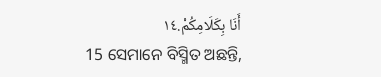أَنَا بِكَلَامِكُمْ.١٤
15 ସେମାନେ ବିସ୍ମିତ ଅଛନ୍ତି,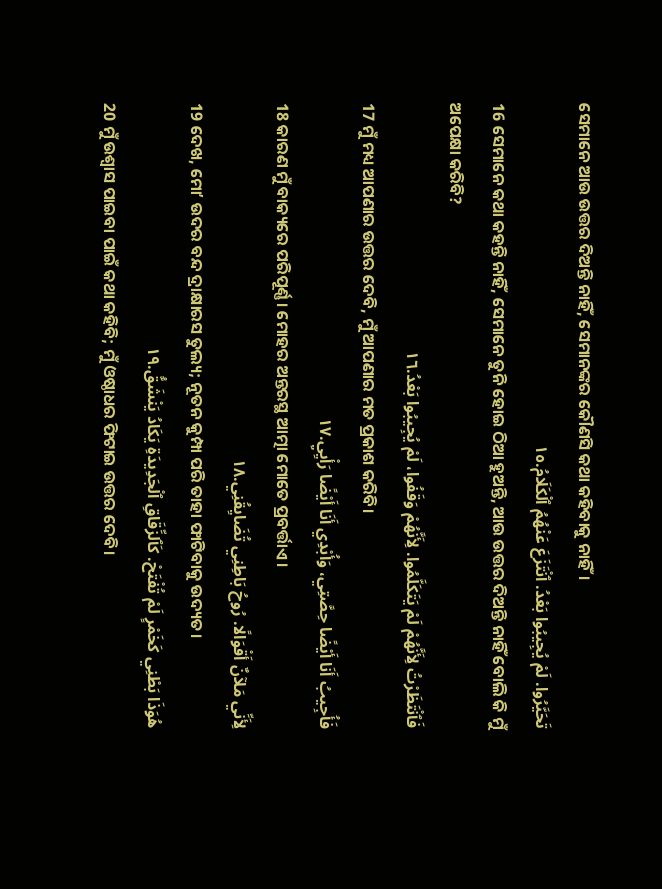ସେମାନେ ଆଉ ଉତ୍ତର ଦିଅନ୍ତି ନାହିଁ, ସେମାନଙ୍କର କୌଣସି କଥା କହିବାକୁ ନାହିଁ।
تَحَيَّرُوا. لَمْ يُجِيبُوا بَعْدُ. ٱنْتَزَعَ عَنْهُمُ ٱلْكَلَامُ.١٥
16 ସେମାନେ କଥା କହନ୍ତି ନାହିଁ, ସେମାନେ ତୁନି ହୋଇ ଠିଆ ହୁଅନ୍ତି, ଆଉ ଉତ୍ତର ଦିଅନ୍ତି ନାହିଁ ବୋଲି କି ମୁଁ ଅପେକ୍ଷା କରିବି?
فَٱنْتَظَرْتُ لِأَنَّهُمْ لَمْ يَتَكَلَّمُوا. لِأَنَّهُمْ وَقَفُوا، لَمْ يُجِيبُوا بَعْدُ.١٦
17 ମୁଁ ମଧ୍ୟ ଆପଣାର ଉତ୍ତର ଦେବି, ମୁଁ ଆପଣାର ମତ ପ୍ରକାଶ କରିବି।
فَأُجِيبُ أَنَا أَيْضًا حِصَّتِي، وَأُبْدِي أَنَا أَيْضًا رَأْيِيِ.١٧
18 କାରଣ ମୁଁ ବାକ୍ୟରେ ପରିପୂର୍ଣ୍ଣ। ମୋହର ଅନ୍ତରସ୍ଥ ଆତ୍ମା ମୋତେ ପ୍ରବର୍ତ୍ତାଏ।
لِأَنِّي مَلآنٌ أَقْوَالًا. رُوحُ بَاطِنِي تُضَايِقُنِي.١٨
19 ଦେଖ, ମୋʼ ଉଦର ବନ୍ଦ ଦ୍ରାକ୍ଷାରସ ତୁଲ୍ୟ; ନୂତନ କୁମ୍ପା ପରି ତାହା ଫାଟିବାକୁ ଉଦ୍ୟତ।
هُوَذَا بَطْنِي كَخَمْرٍ لَمْ تُفْتَحْ. كَٱلزِّقَاقِ ٱلْجَدِيدَةِ يَكَادُ يَنْشَقُّ.١٩
20 ମୁଁ ଉଶ୍ୱାସ ପାଇବା ପାଇଁ କଥା କହିବି; ମୁଁ ଓଷ୍ଠାଧର ଫିଟାଇ ଉତ୍ତର ଦେବି।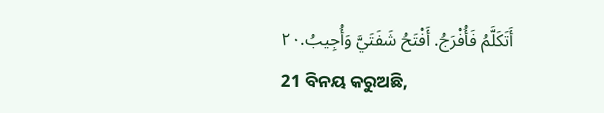أَتَكَلَّمُ فَأُفْرَجُ. أَفْتَحُ شَفَتَيَّ وَأُجِيبُ.٢٠
21 ବିନୟ କରୁଅଛି,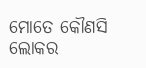ମୋତେ କୌଣସି ଲୋକର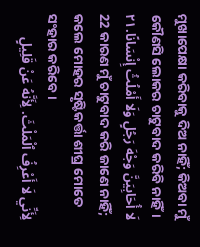ମୁଖାପେକ୍ଷା କରିବାକୁ ଦିଅ ନାହିଁ; କିଅବା ମୁଁ କୌଣସି ଲୋକର ଚାଟୁବାଦ କରିବି ନାହିଁ।
لَا أُحَابِيَنَّ وَجْهَ رَجُلٍ وَلَا أَمْلُثُ إِنْسَانًا.٢١
22 କାରଣ ମୁଁ ଚାଟୁବାଦ କରି ଜାଣେ ନାହିଁ; କଲେ ମୋହର ସୃଷ୍ଟିକର୍ତ୍ତା ଶୀଘ୍ର ମୋତେ ସଂହାର କରିବେ।
لِأَنِّي لَا أَعْرِفُ ٱلْمَلْثَ. لِأَنَّهُ عَنْ قَلِيلٍ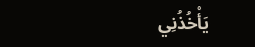يَأْخُذُنِي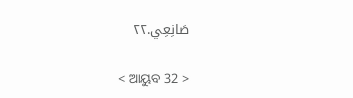صَانِعِي.٢٢

< ଆୟୁବ 32 >